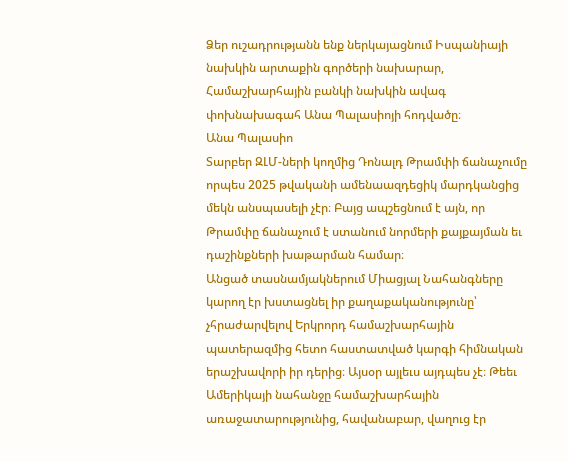Ձեր ուշադրությանն ենք ներկայացնում Իսպանիայի նախկին արտաքին գործերի նախարար, Համաշխարհային բանկի նախկին ավագ փոխնախագահ Անա Պալասիոյի հոդվածը։
Անա Պալասիո
Տարբեր ԶԼՄ-ների կողմից Դոնալդ Թրամփի ճանաչումը որպես 2025 թվականի ամենաազդեցիկ մարդկանցից մեկն անսպասելի չէր։ Բայց ապշեցնում է այն, որ Թրամփը ճանաչում է ստանում նորմերի քայքայման եւ դաշինքների խաթարման համար։
Անցած տասնամյակներում Միացյալ Նահանգները կարող էր խստացնել իր քաղաքականությունը՝ չհրաժարվելով Երկրորդ համաշխարհային պատերազմից հետո հաստատված կարգի հիմնական երաշխավորի իր դերից։ Այսօր այլեւս այդպես չէ։ Թեեւ Ամերիկայի նահանջը համաշխարհային առաջատարությունից, հավանաբար, վաղուց էր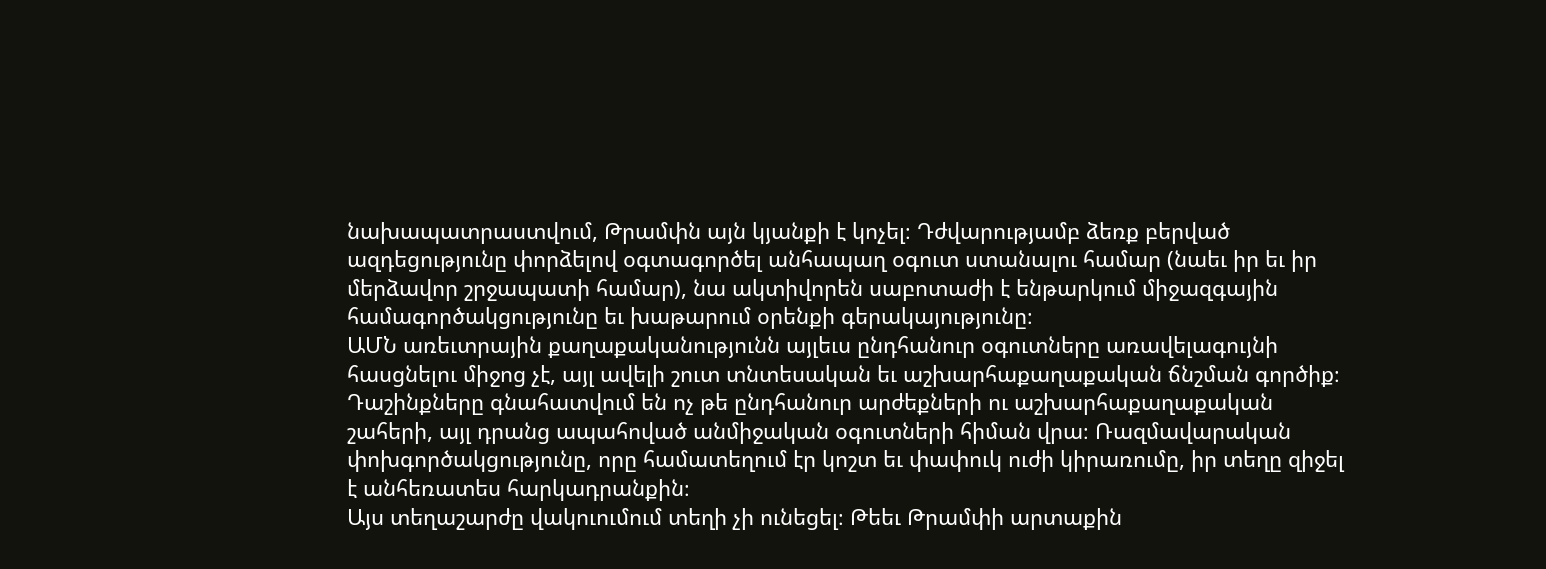նախապատրաստվում, Թրամփն այն կյանքի է կոչել։ Դժվարությամբ ձեռք բերված ազդեցությունը փորձելով օգտագործել անհապաղ օգուտ ստանալու համար (նաեւ իր եւ իր մերձավոր շրջապատի համար), նա ակտիվորեն սաբոտաժի է ենթարկում միջազգային համագործակցությունը եւ խաթարում օրենքի գերակայությունը։
ԱՄՆ առեւտրային քաղաքականությունն այլեւս ընդհանուր օգուտները առավելագույնի հասցնելու միջոց չէ, այլ ավելի շուտ տնտեսական եւ աշխարհաքաղաքական ճնշման գործիք։ Դաշինքները գնահատվում են ոչ թե ընդհանուր արժեքների ու աշխարհաքաղաքական շահերի, այլ դրանց ապահոված անմիջական օգուտների հիման վրա։ Ռազմավարական փոխգործակցությունը, որը համատեղում էր կոշտ եւ փափուկ ուժի կիրառումը, իր տեղը զիջել է անհեռատես հարկադրանքին։
Այս տեղաշարժը վակուումում տեղի չի ունեցել։ Թեեւ Թրամփի արտաքին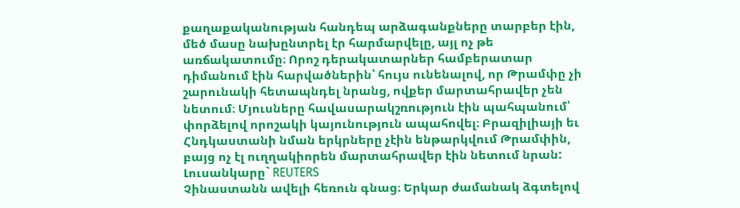քաղաքականության հանդեպ արձագանքները տարբեր էին, մեծ մասը նախընտրել էր հարմարվելը, այլ ոչ թե առճակատումը։ Որոշ դերակատարներ համբերատար դիմանում էին հարվածներին՝ հույս ունենալով, որ Թրամփը չի շարունակի հետապնդել նրանց, ովքեր մարտահրավեր չեն նետում։ Մյուսները հավասարակշռություն էին պահպանում՝ փորձելով որոշակի կայունություն ապահովել։ Բրազիլիայի եւ Հնդկաստանի նման երկրները չէին ենթարկվում Թրամփին, բայց ոչ էլ ուղղակիորեն մարտահրավեր էին նետում նրան:
Լուսանկարը` REUTERS
Չինաստանն ավելի հեռուն գնաց։ Երկար ժամանակ ձգտելով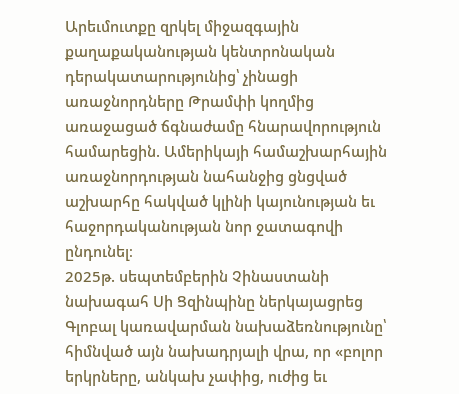Արեւմուտքը զրկել միջազգային քաղաքականության կենտրոնական դերակատարությունից՝ չինացի առաջնորդները Թրամփի կողմից առաջացած ճգնաժամը հնարավորություն համարեցին. Ամերիկայի համաշխարհային առաջնորդության նահանջից ցնցված աշխարհը հակված կլինի կայունության եւ հաջորդականության նոր ջատագովի ընդունել։
2025թ. սեպտեմբերին Չինաստանի նախագահ Սի Ցզինպինը ներկայացրեց Գլոբալ կառավարման նախաձեռնությունը՝ հիմնված այն նախադրյալի վրա, որ «բոլոր երկրները, անկախ չափից, ուժից եւ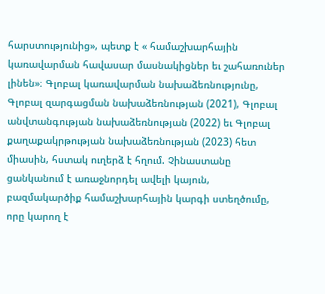հարստությունից», պետք է « համաշխարհային կառավարման հավասար մասնակիցներ եւ շահառուներ լինեն»։ Գլոբալ կառավարման նախաձեռնությունը, Գլոբալ զարգացման նախաձեռնության (2021), Գլոբալ անվտանգության նախաձեռնության (2022) եւ Գլոբալ քաղաքակրթության նախաձեռնության (2023) հետ միասին, հստակ ուղերձ է հղում. Չինաստանը ցանկանում է առաջնորդել ավելի կայուն, բազմակարծիք համաշխարհային կարգի ստեղծումը, որը կարող է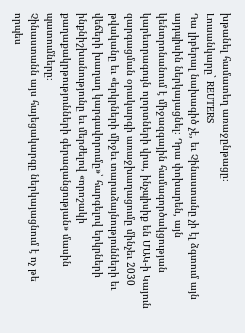խթանել համատեղ առաջընթացը։
Լուսանկարը` REUTERS
Դա լիբերալ նախագիծ չէ, եւ Չինաստանը չի էլ ձգտում այն այդպիսին ներկայացնել։ Դրա փոխարեն, այն կենտրոնանում է միջազգային համագործակցության կարեւորագույն ոլորտների վրա, ինչպիսիք են ՄԱԿ-ի Կայուն զարգացման օրակարգի առաջխաղացումը մինչեւ 2030 թվականը եւ «երկրների միջեւ տարաձայնությունների եւ վեճերի խաղաղ կարգավորումը»՝ հարգելով երկրների ինքնիշխանությունը եւ մերժելով «որոշակի քաղաքակրթությունների գերազանցության» մասին պատումները։
Չինաստանն այս հայեցակարգը ներկայացնում է ոչ թե որպես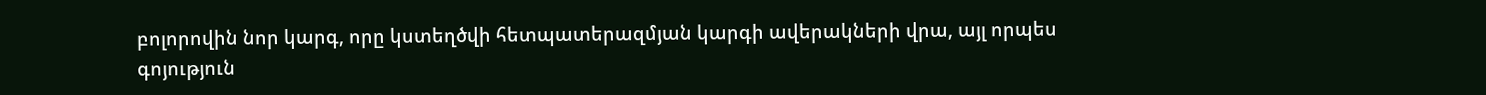բոլորովին նոր կարգ, որը կստեղծվի հետպատերազմյան կարգի ավերակների վրա, այլ որպես գոյություն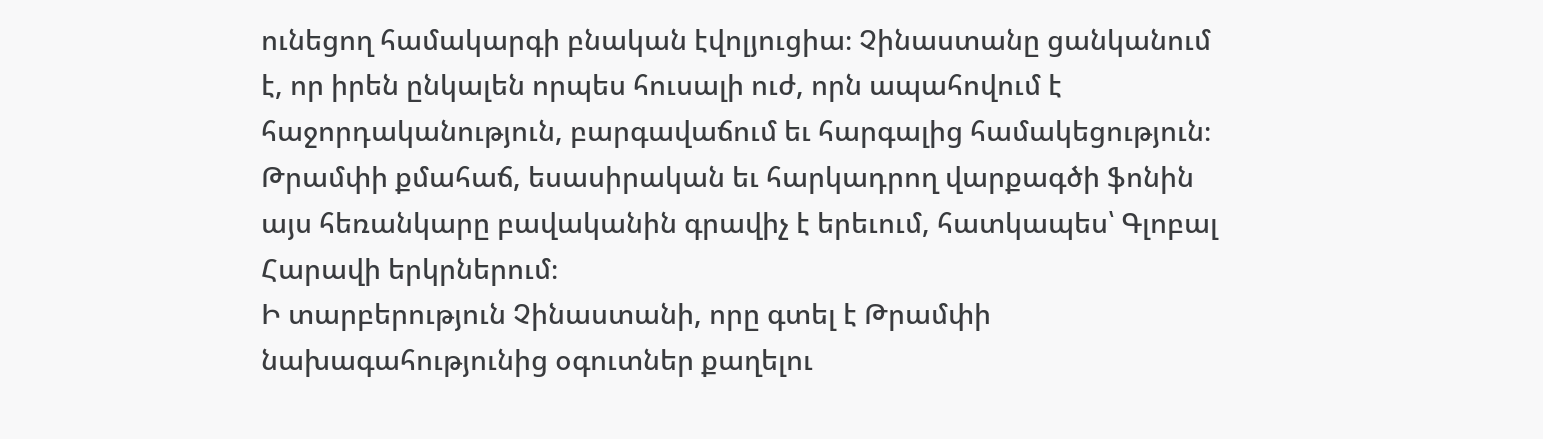ունեցող համակարգի բնական էվոլյուցիա։ Չինաստանը ցանկանում է, որ իրեն ընկալեն որպես հուսալի ուժ, որն ապահովում է հաջորդականություն, բարգավաճում եւ հարգալից համակեցություն։ Թրամփի քմահաճ, եսասիրական եւ հարկադրող վարքագծի ֆոնին այս հեռանկարը բավականին գրավիչ է երեւում, հատկապես՝ Գլոբալ Հարավի երկրներում։
Ի տարբերություն Չինաստանի, որը գտել է Թրամփի նախագահությունից օգուտներ քաղելու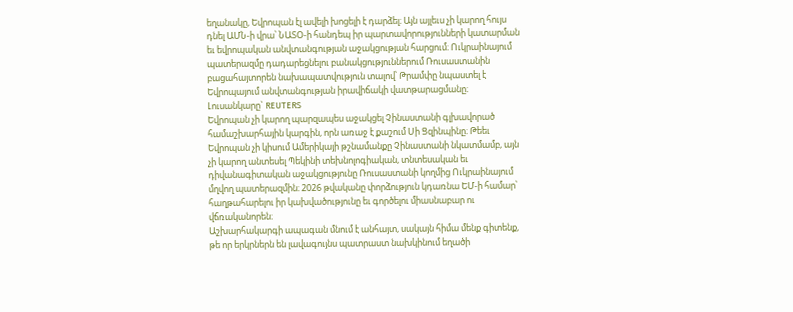եղանակը, Եվրոպան էլ ավելի խոցելի է դարձել։ Այն այլեւս չի կարող հույս դնել ԱՄՆ-ի վրա՝ ՆԱՏՕ-ի հանդեպ իր պարտավորությունների կատարման եւ եվրոպական անվտանգության աջակցության հարցում։ Ուկրաինայում պատերազմը դադարեցնելու բանակցություններում Ռուսաստանին բացահայտորեն նախապատվություն տալով՝ Թրամփը նպաստել է Եվրոպայում անվտանգության իրավիճակի վատթարացմանը։
Լուսանկարը` REUTERS
Եվրոպան չի կարող պարզապես աջակցել Չինաստանի գլխավորած համաշխարհային կարգին, որն առաջ է քաշում Սի Ցզինպինը։ Թեեւ Եվրոպան չի կիսում Ամերիկայի թշնամանքը Չինաստանի նկատմամբ, այն չի կարող անտեսել Պեկինի տեխնոլոգիական, տնտեսական եւ դիվանագիտական աջակցությունը Ռուսաստանի կողմից Ուկրաինայում մղվող պատերազմին։ 2026 թվականը փորձություն կդառնա ԵՄ-ի համար՝ հաղթահարելու իր կախվածությունը եւ գործելու միասնաբար ու վճռականորեն։
Աշխարհակարգի ապագան մնում է անհայտ, սակայն հիմա մենք գիտենք, թե որ երկրներն են լավագույնս պատրաստ նախկինում եղածի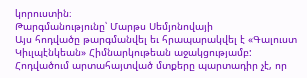կորուստին։
Թարգմանությունը՝ Մարթս Սեմյոնովայի
Այս հոդվածը թարգմանվել եւ հրապարակվել է «Գալուստ Կիւլպէնկեան» Հիմնարկութեան աջակցությամբ: Հոդվածում արտահայտված մտքերը պարտադիր չէ, որ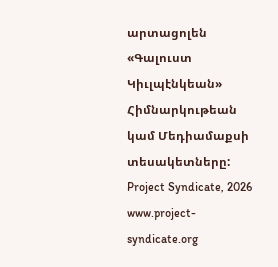արտացոլեն «Գալուստ Կիւլպէնկեան» Հիմնարկութեան կամ Մեդիամաքսի տեսակետները:
Project Syndicate, 2026
www.project-syndicate.org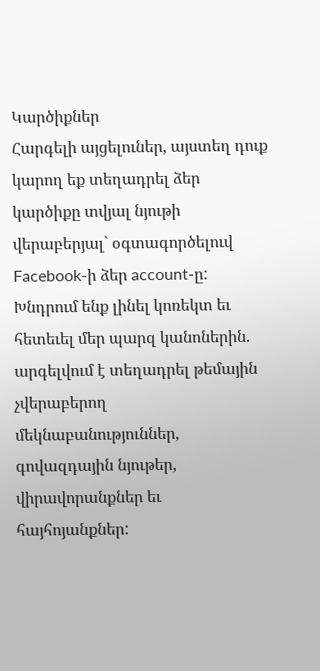Կարծիքներ
Հարգելի այցելուներ, այստեղ դուք կարող եք տեղադրել ձեր կարծիքը տվյալ նյութի վերաբերյալ` օգտագործելուվ Facebook-ի ձեր account-ը: Խնդրում ենք լինել կոռեկտ եւ հետեւել մեր պարզ կանոներին. արգելվում է տեղադրել թեմային չվերաբերող մեկնաբանություններ, գովազդային նյութեր, վիրավորանքներ եւ հայհոյանքներ: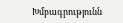Խմբագրությունն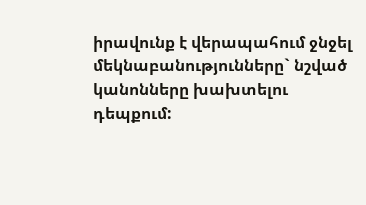իրավունք է վերապահում ջնջել մեկնաբանությունները` նշված կանոնները խախտելու դեպքում: